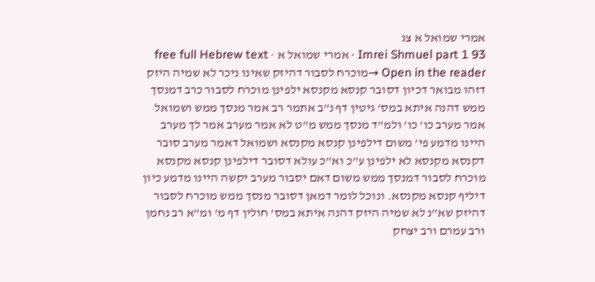אמרי שמואל א צג
Imrei Shmuel part 1 93 · אמרי שמואל א · free full Hebrew text
Open in the reader →מוכרח לסבור דהיזק שאינו ניכר לא שמיה היזק דזהו מבואר דכיון דסובר קנסא מקנסא ילפינן מוכרח לסבור כרב דמנסך ממש דהנה איתא במס' גיטין דף נ"ב אתמר רב אמר מנסך ממש ושמואל אמר מערב כו' כו' ולמ"ד מנסך ממש מ"ט לא אמר מערב אמר לך מערב היינו מדמע פי' משום דילפינן קנסא מקנסא ושמואל דאמר מערב סובר דקנסא מקנסא לא ילפינן ע"כ וא"כ עולא דסובר דילפינן קנסא מקנסא מוכרח לסבור דמנסך ממש משום דאם יסבור מערב יקשה היינו מדמע כיון דיליף קנסא מקנסא. ונוכל לומר דמאן דסובר מנסך ממש מוכרח לסבור דהיזק שא"נ לא שמיה היזק דהנה איתא במס' חולין דף מ' ומ"א רב נחמן ורב עמרם ורב יצחק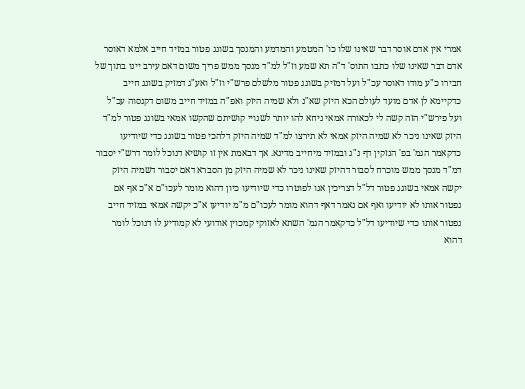אמרי אין אדם אוסר דבר שאינו שלו כו' המטמע והמדמע והמנסך בשוגג פטור במזיד חייב אלמא דאוסר אדם דבר שאינו שלו כתבו התוס' ד"ה תא שמע וז"ל למ"ד מנסך ממש פריך משום דאם עירב יינו בתוך של חבירו כ"ע מודו דאוסר עכ"ל ועל דמזיק בשוגג פטור מלשלם פרש"י וז"ל ואע"ג דמזיק בשוגג חייב כדקיימא לן אדם מועד לעולם הכא היזק שא"נ ולא שמיה היזק ואפ"ה במזיד חייב משום דקנסוה עכ"ל ועל פירש"י הזה קשה לי לכאורה אמאי ניחא להו יותר לשנויי קושיתם שהקשו אמאי בשוגג פטור למ"ד היזק שאינו ניכר לא שמיה היזק אמאי לא תירצו למ"ד שמיה היזק דלהכי פטור בשוגג כדי שיודיעו כדקאמר הגמ' בפ' הנזקין דף נ"ג ובמזיד מיחייב מדינא. אך דבאמת אין זו קושיא דנוכל לומר דרש"י יסבור דמ"ד מנסך ממש מוכרח לסבור דהיזק שאינו ניכר לא שמיה היזק מן הסברא דאם יסבור דשמיה היזק יקשה אמאי בשוגג פטור דל"ל דצריכין אנו לפוטרו כדי שיודיעו כיון דהוא מומר לעכו"ם א"כ אף אם נפטור אותו לא יודיעו ואף אם נאמר דאף דהוא מומר לעכו"ם מ"מ יודיעו א"כ יקשה אמאי במזיד חייב נפטור אותו כדי שיודיעו דל"ל כדקאמר הגמ' השתא לאזוקי קמכוין אודועי לא קמודיע לו דנוכל לומר דהוא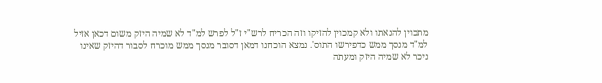מתכוין להנאתו ולא קמכוין להזיקו וזה הכריח לרש"י ז"ל לפרש למ"ד לא שמיה היזק משום דכאן אזיל למ"ד מנסך ממש כדפירשו התוס'. נמצא הוכחנו דמאן דסובר מנסך ממש מוכרח לסבור דהיזק שאינו ניכר לא שמיה היזק ומעתה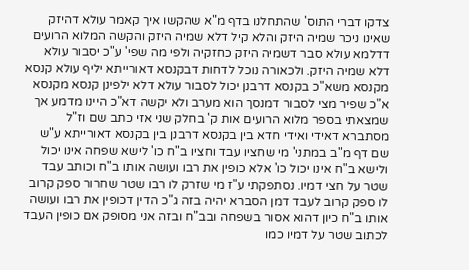צדקו דברי התוס' שהתחלנו בדף מ"א שהקשו איך קאמר עולא דהיזק שאינו ניכר שמיה היזק והלא קיל דלא שמיה היזק והקשה המלוא הרועים דדלמא עולא סבר דשמיה היזק כחזקיה ולפי מה שפי' ע"כ יסבור עולא דלא שמיה היזק. ולכאורה נוכל לדחות דבקנסא דאורייתא יליף עולא קנסא מקנסא משא"כ בקנסא דרבנן יכול לסבור עולא דלא ילפינן קנסא מקנסא א"כ שפיר מצי לסבור דמנסך הוא מערב ולא יקשה דא"כ היינו מדמע אך שמצאתי בספר מלוא הרועים אות ק' בחלק שני אזי כתב שם וז"ל מסתברא דאידי ואידי חדא בין בקנסא דרבנן בין בקנסא דאורייתא ע"ש
שם דף מ"ב במתני' מי שחציו עבד וחציו ב"ח כו' לישא שפחה אינו יכול ולישא ב"ח אינו יכול כו' אלא כופין את רבו ועושה אותו ב"ח וכותב עבד שטר על חצי דמיו. נסתפקתי ע"ז מי שזרק לו רבו שטר שחרור ספק קרוב לו ספק קרוב לעבד דמן הסברא יהיה בזה ג"כ הדין דכופין את רבו ועושה אותו ב"ח כיון דהוא אסור בשפחה ובב"ח ובזה אני מסופק אם כופין העבד לכתוב שטר על דמיו כמו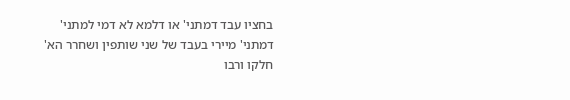בחציו עבד דמתני' או דלמא לא דמי למתני' דמתני' מיירי בעבד של שני שותפין ושחרר הא' חלקו ורבו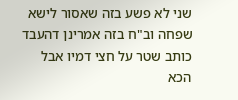שני לא פשע בזה שאסור לישא שפחה וב"ח בזה אמרינן דהעבד כותב שטר על חצי דמיו אבל הכא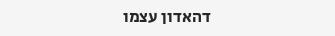דהאדון עצמו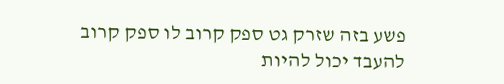פשע בזה שזרק גט ספק קרוב לו ספק קרוב להעבד יכול להיות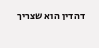דהדין הוא שצריך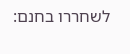לשחררו בחנם: